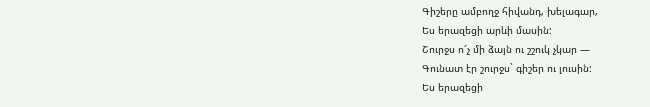Գիշերը ամբողջ հիվանդ, խելագար,
Ես երազեցի արևի մասին:
Շուրջս ո՜չ մի ձայն ու շշուկ չկար —
Գունատ էր շուրջս` գիշեր ու լուսին:
Ես երազեցի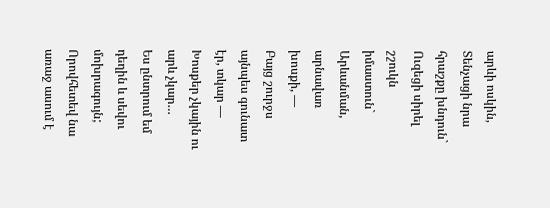արևի ոսկին,
Տենչացի նրա հրաշքը խնդուն`
Ուզեցի սիրել շշուկն իմաստուն`
Արևանման, արնավառ խոսքի, —
Բայց շուրջս այնպես գունատ էր, տկար —
Խոսքեր չկային ու արև չկար…
Ես ընտրում եմ դեղին և սեվու մոխրագույն; Որովհետեվ նա առաջ ասում է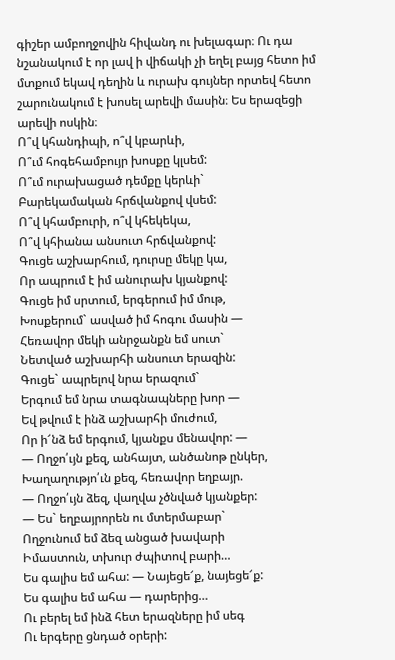գիշեր ամբողջովին հիվանդ ու խելագար։ Ու դա նշանակում է որ լավ ի վիճակի չի եղել բայց հետո իմ մտքում եկավ դեղին և ուրախ գույներ որտեվ հետո շարունակում է խոսել արեվի մասին։ Ես երազեցի արեվի ոսկին։
Ո՞վ կհանդիպի, ո՞վ կբարևի,
Ո՞ւմ հոգեհամբույր խոսքը կլսեմ:
Ո՞ւմ ուրախացած դեմքը կերևի`
Բարեկամական հրճվանքով վսեմ:
Ո՞վ կհամբուրի, ո՞վ կհեկեկա,
Ո՞վ կհիանա անսուտ հրճվանքով:
Գուցե աշխարհում, դուրսը մեկը կա,
Որ ապրում է իմ անուրախ կյանքով:
Գուցե իմ սրտում, երգերում իմ մութ,
Խոսքերում` ասված իմ հոգու մասին —
Հեռավոր մեկի անրջանքն եմ սուտ`
Նետված աշխարհի անսուտ երազին:
Գուցե` ապրելով նրա երազում`
Երգում եմ նրա տագնապները խոր —
Եվ թվում է ինձ աշխարհի մուժում,
Որ ի՜նձ եմ երգում, կյանքս մենավոր: —
— Ողջո՛ւյն քեզ, անհայտ, անծանոթ ընկեր,
Խաղաղությո՛ւն քեզ, հեռավոր եղբայր.
— Ողջո՛ւյն ձեզ, վաղվա չծնված կյանքեր:
— Ես` եղբայրորեն ու մտերմաբար`
Ողջունում եմ ձեզ անցած խավարի
Իմաստուն, տխուր ժպիտով բարի…
Ես գալիս եմ ահա: — Նայեցե՜ք, նայեցե՜ք:
Ես գալիս եմ ահա — դարերից…
Ու բերել եմ ինձ հետ երազները իմ սեգ
Ու երգերը ցնդած օրերի: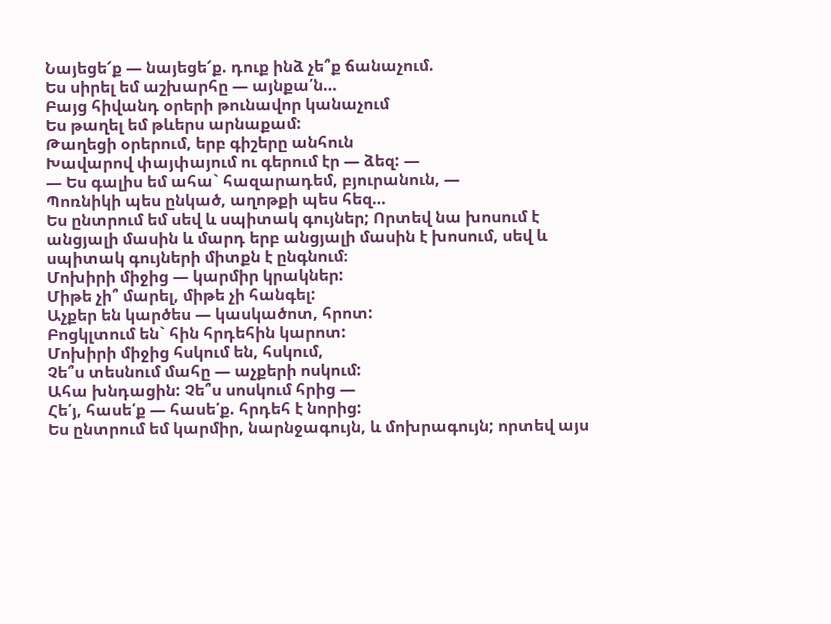Նայեցե՜ք — նայեցե՜ք. դուք ինձ չե՞ք ճանաչում.
Ես սիրել եմ աշխարհը — այնքա՛ն…
Բայց հիվանդ օրերի թունավոր կանաչում
Ես թաղել եմ թևերս արնաքամ:
Թաղեցի օրերում, երբ գիշերը անհուն
Խավարով փայփայում ու գերում էր — ձեզ: —
— Ես գալիս եմ ահա` հազարադեմ, բյուրանուն, —
Պոռնիկի պես ընկած, աղոթքի պես հեզ…
Ես ընտրում եմ սեվ և սպիտակ գույներ; Որտեվ նա խոսում է անցյալի մասին և մարդ երբ անցյալի մասին է խոսում, սեվ և սպիտակ գույների միտքն է ընգնում։
Մոխիրի միջից — կարմիր կրակներ:
Միթե չի՞ մարել, միթե չի հանգել:
Աչքեր են կարծես — կասկածոտ, հրոտ:
Բոցկլտում են` հին հրդեհին կարոտ:
Մոխիրի միջից հսկում են, հսկում,
Չե՞ս տեսնում մահը — աչքերի ոսկում:
Ահա խնդացին: Չե՞ս սոսկում հրից —
Հե՛յ, հասե՛ք — հասե՛ք. հրդեհ է նորից:
Ես ընտրում եմ կարմիր, նարնջագույն, և մոխրագույն; որտեվ այս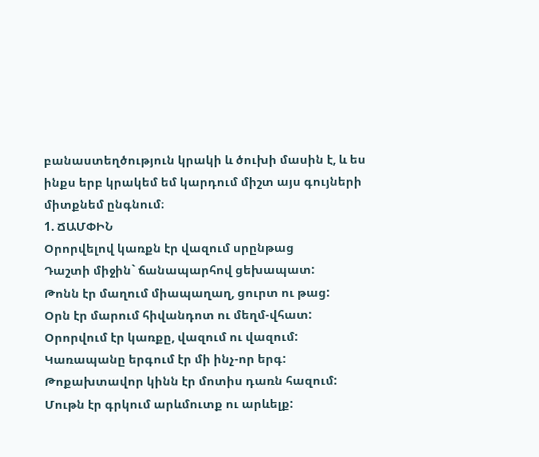բանաստեղծություն կրակի և ծուխի մասին է, և ես ինքս երբ կրակեմ եմ կարդում միշտ այս գույների միտքնեմ ընգնում։
1. ՃԱՄՓԻՆ
Օրորվելով կառքն էր վազում սրընթաց
Դաշտի միջին` ճանապարհով ցեխապատ:
Թոնն էր մաղում միապաղաղ, ցուրտ ու թաց:
Օրն էր մարում հիվանդոտ ու մեղմ-վհատ:
Օրորվում էր կառքը, վազում ու վազում:
Կառապանը երգում էր մի ինչ-որ երգ:
Թոքախտավոր կինն էր մոտիս դառն հազում:
Մութն էր գրկում արևմուտք ու արևելք: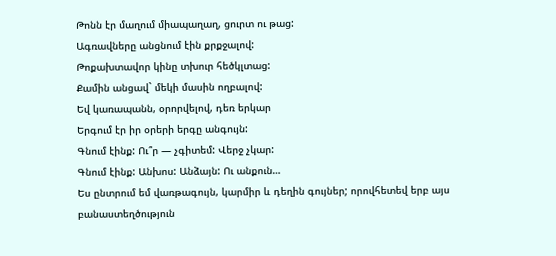Թոնն էր մաղում միապաղաղ, ցուրտ ու թաց:
Ագռավները անցնում էին քրքջալով:
Թոքախտավոր կինը տխուր հեծկլտաց:
Քամին անցավ` մեկի մասին ողբալով:
Եվ կառապանն, օրորվելով, դեռ երկար
Երգում էր իր օրերի երգը անգույն:
Գնում էինք: Ու՞ր — չգիտեմ: Վերջ չկար:
Գնում էինք: Անխոս: Անձայն: Ու անքուն…
Ես ընտրում եմ վառթագույն, կարմիր և դեղին գույներ; որովհետեվ երբ այս բանաստեղծություն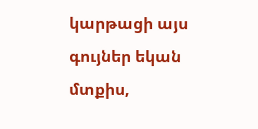կարթացի այս գույներ եկան մտքիս,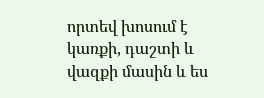որտեվ խոսում է կառքի, դաշտի և վազքի մասին և ես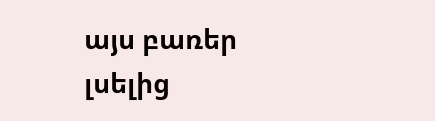այս բառեր լսելից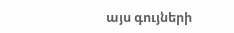այս գույների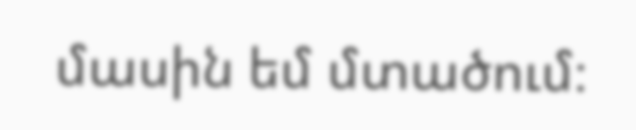մասին եմ մտածում։